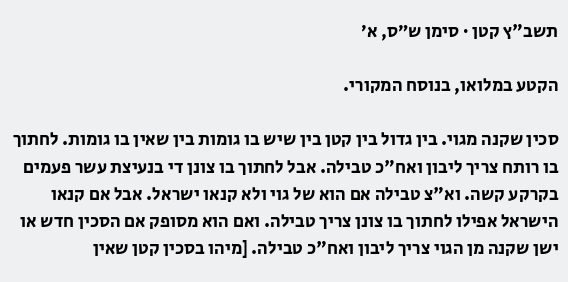תשב"ץ קטן · סימן ש״ס, א׳

הקטע במלואו, בנוסח המקורי.

סכין שקנה מגוי. בין גדול בין קטן בין שיש בו גומות בין שאין בו גומות. לחתוך בו רותח צריך ליבון ואח"כ טבילה. אבל לחתוך בו צונן די בנעיצת עשר פעמים בקרקע קשה. וא"צ טבילה אם הוא של גוי ולא קנאו ישראל. אבל אם קנאו הישראל אפילו לחתוך בו צונן צריך טבילה. ואם הוא מסופק אם הסכין חדש או ישן שקנה מן הגוי צריך ליבון ואח"כ טבילה. [מיהו בסכין קטן שאין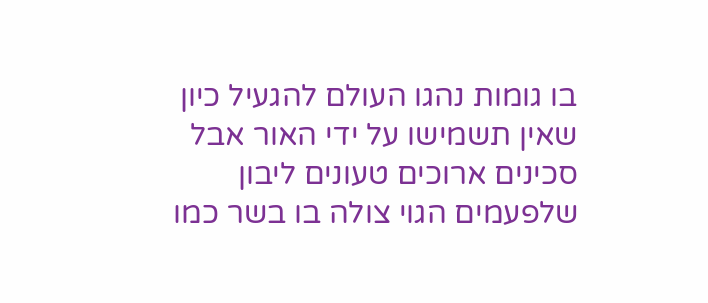בו גומות נהגו העולם להגעיל כיון שאין תשמישו על ידי האור אבל סכינים ארוכים טעונים ליבון שלפעמים הגוי צולה בו בשר כמו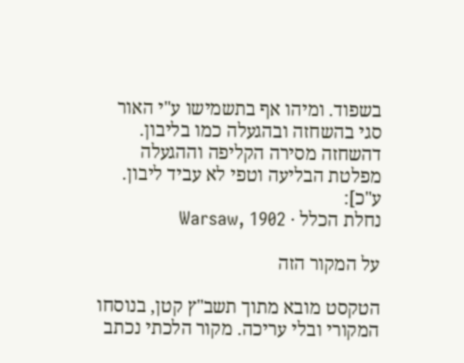בשפוד. ומיהו אף בתשמישו ע"י האור סגי בהשחזה ובהגעלה כמו בליבון. דהשחזה מסירה הקליפה וההגעלה מפלטת הבליעה וטפי לא עביד ליבון. ע"כ]:
נחלת הכלל · Warsaw, 1902

על המקור הזה

הטקסט מובא מתוך תשב"ץ קטן, בנוסחו המקורי ובלי עריכה. מקור הלכתי נכתב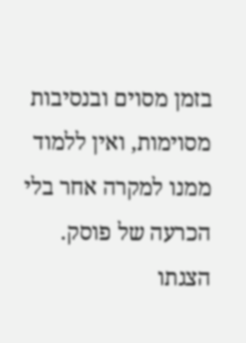בזמן מסוים ובנסיבות מסוימות, ואין ללמוד ממנו למקרה אחר בלי הכרעה של פוסק. הצגתו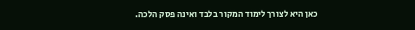כאן היא לצורך לימוד המקור בלבד ואינה פסק הלכה.